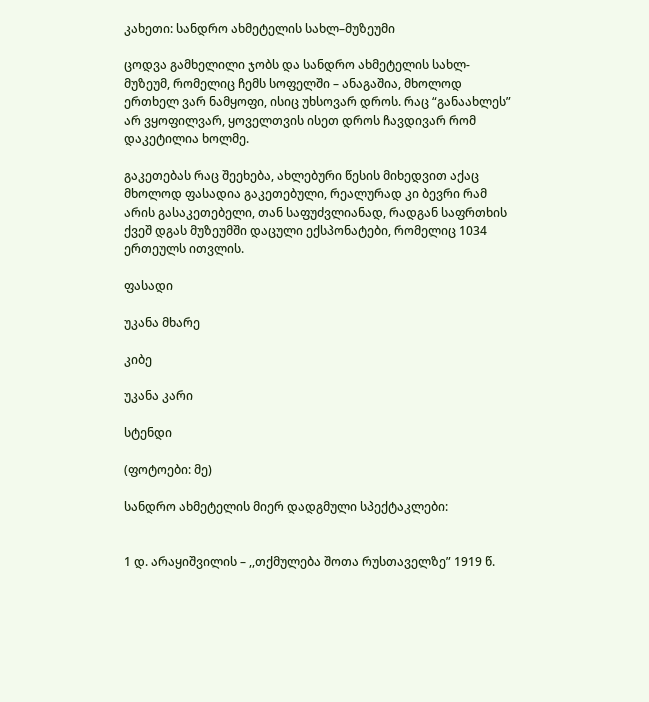კახეთი: სანდრო ახმეტელის სახლ–მუზეუმი

ცოდვა გამხელილი ჯობს და სანდრო ახმეტელის სახლ-მუზეუმ, რომელიც ჩემს სოფელში – ანაგაშია, მხოლოდ ერთხელ ვარ ნამყოფი, ისიც უხსოვარ დროს. რაც “განაახლეს” არ ვყოფილვარ, ყოველთვის ისეთ დროს ჩავდივარ რომ დაკეტილია ხოლმე.

გაკეთებას რაც შეეხება, ახლებური წესის მიხედვით აქაც მხოლოდ ფასადია გაკეთებული, რეალურად კი ბევრი რამ არის გასაკეთებელი, თან საფუძვლიანად, რადგან საფრთხის ქვეშ დგას მუზეუმში დაცული ექსპონატები, რომელიც 1034 ერთეულს ითვლის.

ფასადი

უკანა მხარე

კიბე

უკანა კარი

სტენდი

(ფოტოები: მე)

სანდრო ახმეტელის მიერ დადგმული სპექტაკლები:


1 დ. არაყიშვილის – ,,თქმულება შოთა რუსთაველზე” 1919 წ.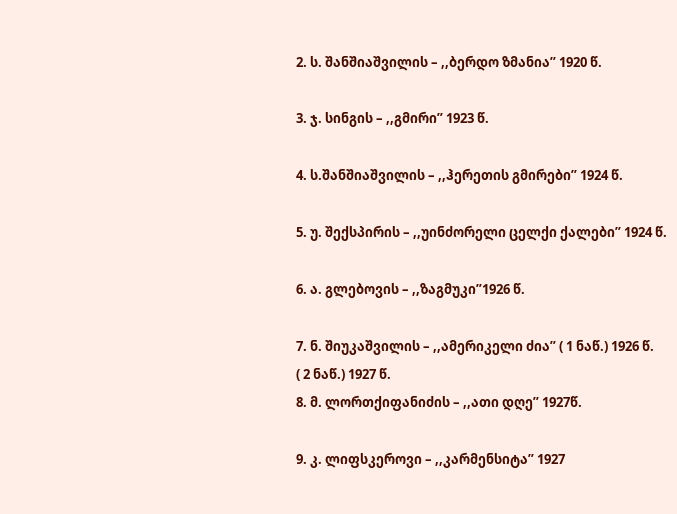2. ს. შანშიაშვილის – ,,ბერდო ზმანია” 1920 წ.

3. ჯ. სინგის – ,,გმირი” 1923 წ.

4. ს.შანშიაშვილის – ,,ჰერეთის გმირები” 1924 წ.

5. უ. შექსპირის – ,,უინძორელი ცელქი ქალები” 1924 წ.

6. ა. გლებოვის – ,,ზაგმუკი”1926 წ.

7. ნ. შიუკაშვილის – ,,ამერიკელი ძია” ( 1 ნაწ.) 1926 წ.
( 2 ნაწ.) 1927 წ.
8. მ. ლორთქიფანიძის – ,,ათი დღე” 1927წ.

9. კ. ლიფსკეროვი – ,,კარმენსიტა” 1927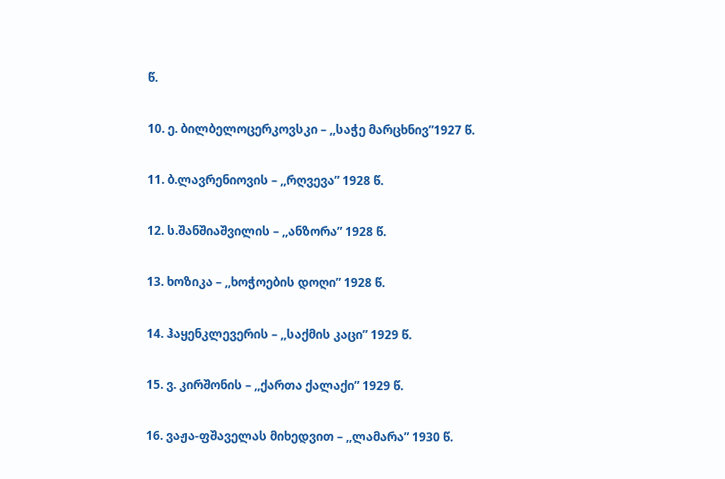წ.

10. ე. ბილბელოცერკოვსკი – ,,საჭე მარცხნივ”1927 წ.

11. ბ.ლავრენიოვის – ,,რღვევა” 1928 წ.

12. ს.შანშიაშვილის – ,,ანზორა” 1928 წ.

13. ხოზიკა – ,,ხოჭოების დოღი” 1928 წ.

14. ჰაყენკლევერის – ,,საქმის კაცი” 1929 წ.

15. ვ. კირშონის – ,,ქართა ქალაქი” 1929 წ.

16. ვაჟა-ფშაველას მიხედვით – ,,ლამარა” 1930 წ.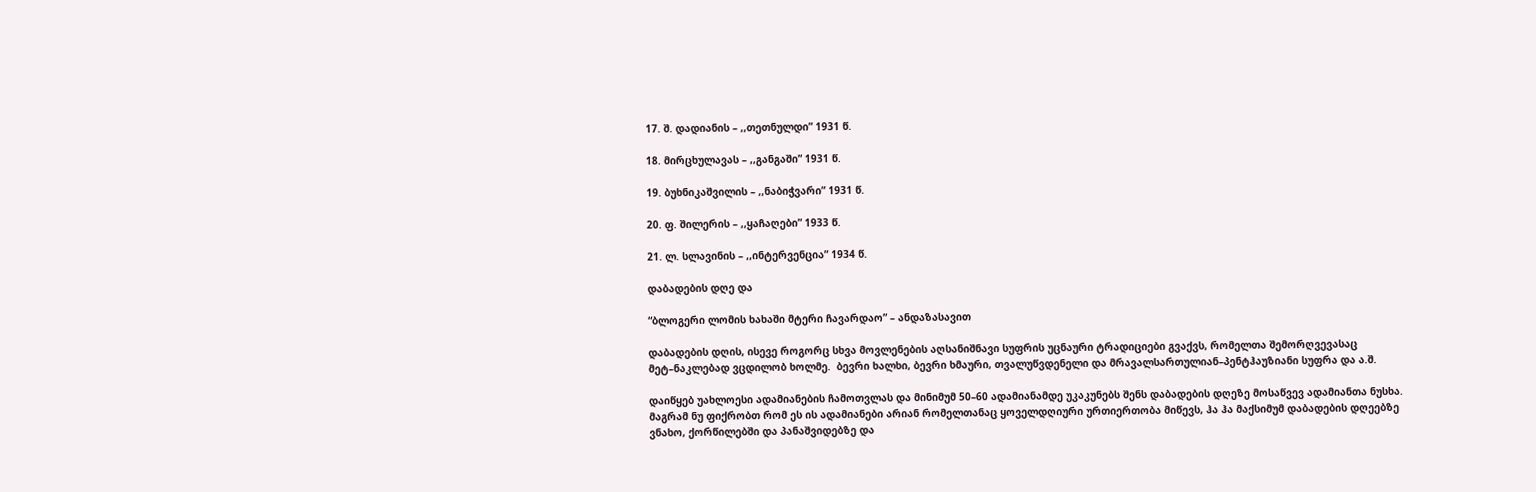17. შ. დადიანის – ,,თეთნულდი” 1931 წ.

18. მირცხულავას – ,,განგაში” 1931 წ.

19. ბუხნიკაშვილის – ,,ნაბიჭვარი” 1931 წ.

20. ფ. შილერის – ,,ყაჩაღები” 1933 წ.

21. ლ. სლავინის – ,,ინტერვენცია” 1934 წ.

დაბადების დღე და

“ბლოგერი ლომის ხახაში მტერი ჩავარდაო” – ანდაზასავით

დაბადების დღის, ისევე როგორც სხვა მოვლენების აღსანიშნავი სუფრის უცნაური ტრადიციები გვაქვს, რომელთა შემორღვევასაც მეტ–ნაკლებად ვცდილობ ხოლმე.  ბევრი ხალხი, ბევრი ხმაური, თვალუწვდენელი და მრავალსართულიან–პენტჰაუზიანი სუფრა და ა.შ.

დაიწყებ უახლოესი ადამიანების ჩამოთვლას და მინიმუმ 50–60 ადამიანამდე უკაკუნებს შენს დაბადების დღეზე მოსაწვევ ადამიანთა ნუსხა. მაგრამ ნუ ფიქრობთ რომ ეს ის ადამიანები არიან რომელთანაც ყოველდღიური ურთიერთობა მიწევს, ჰა ჰა მაქსიმუმ დაბადების დღეებზე ვნახო, ქორწილებში და პანაშვიდებზე და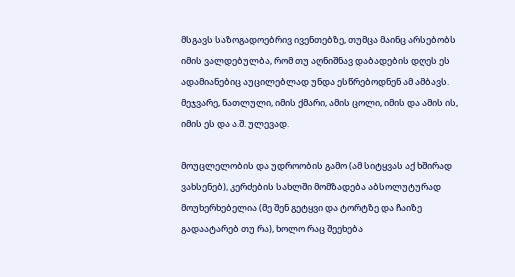მსგავს საზოგადოებრივ ივენთებზე, თუმცა მაინც არსებობს იმის ვალდებულბა, რომ თუ აღნიშნავ დაბადების დღეს ეს ადამიანებიც აუცილებლად უნდა ესწრებოდნენ ამ ამბავს.  მეჯვარე, ნათლული, იმის ქმარი, ამის ცოლი, იმის და ამის ის, იმის ეს და ა.შ. ულევად.

მოუცლელობის და უდროობის გამო (ამ სიტყვას აქ ხშირად ვახსენებ), კერძების სახლში მომზადება აბსოლუტურად მოუხერხებელია (მე შენ გეტყვი და ტორტზე და ჩაიზე გადაატარებ თუ რა), ხოლო რაც შეეხება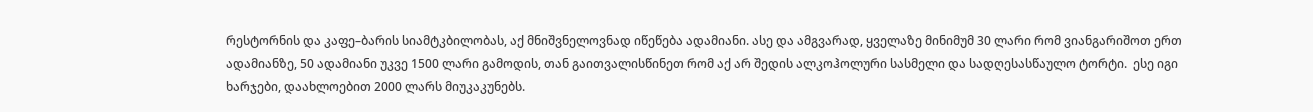რესტორნის და კაფე–ბარის სიამტკბილობას, აქ მნიშვნელოვნად იწეწება ადამიანი. ასე და ამგვარად, ყველაზე მინიმუმ 30 ლარი რომ ვიანგარიშოთ ერთ ადამიანზე, 50 ადამიანი უკვე 1500 ლარი გამოდის, თან გაითვალისწინეთ რომ აქ არ შედის ალკოჰოლური სასმელი და სადღესასწაულო ტორტი.  ესე იგი ხარჯები, დაახლოებით 2000 ლარს მიუკაკუნებს.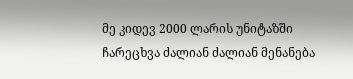მე კიდევ 2000 ლარის უნიტაზში ჩარეცხვა ძალიან ძალიან მენანება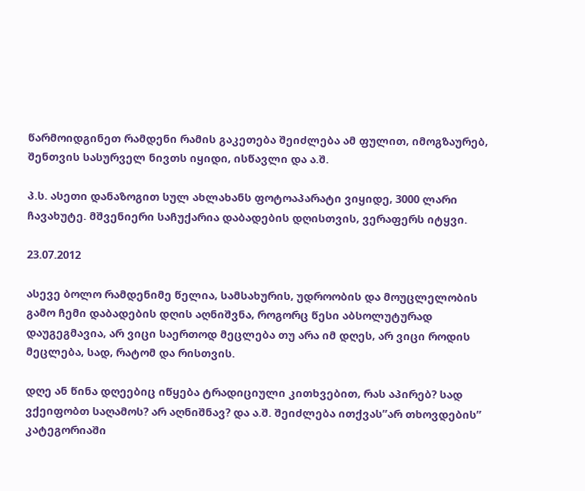წარმოიდგინეთ რამდენი რამის გაკეთება შეიძლება ამ ფულით, იმოგზაურებ, შენთვის სასურველ ნივთს იყიდი, ისწავლი და ა.შ.

პ.ს. ასეთი დანაზოგით სულ ახლახანს ფოტოაპარატი ვიყიდე, 3000 ლარი ჩავახუტე. მშვენიერი საჩუქარია დაბადების დღისთვის, ვერაფერს იტყვი.

23.07.2012

ასევე ბოლო რამდენიმე წელია, სამსახურის, უდროობის და მოუცლელობის გამო ჩემი დაბადების დღის აღნიშვნა, როგორც წესი აბსოლუტურად დაუგეგმავია, არ ვიცი საერთოდ მეცლება თუ არა იმ დღეს, არ ვიცი როდის მეცლება, სად, რატომ და რისთვის.

დღე ან წინა დღეებიც იწყება ტრადიციული კითხვებით, რას აპირებ? სად ვქეიფობთ საღამოს? არ აღნიშნავ? და ა.შ. შეიძლება ითქვას”არ თხოვდების” კატეგორიაში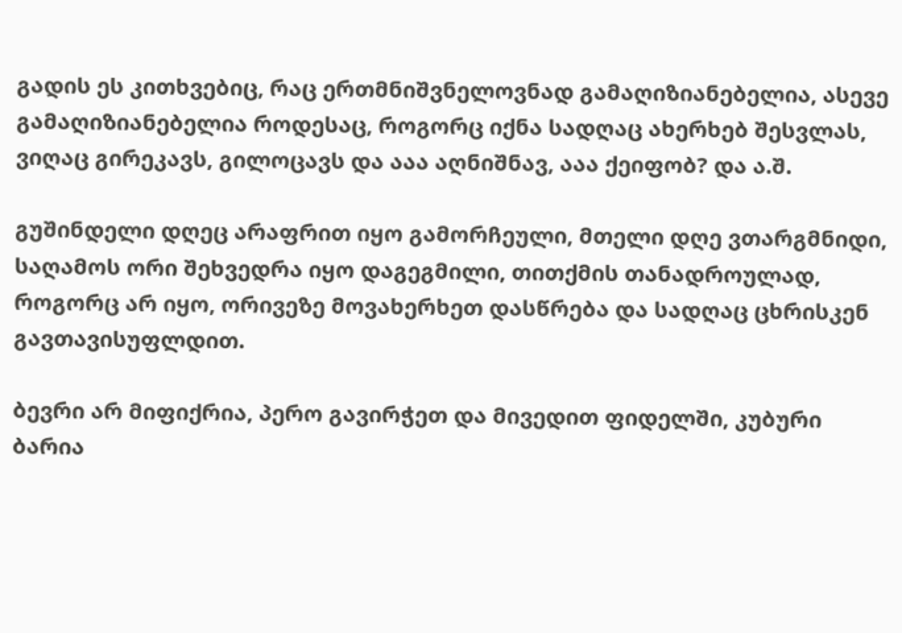გადის ეს კითხვებიც, რაც ერთმნიშვნელოვნად გამაღიზიანებელია, ასევე გამაღიზიანებელია როდესაც, როგორც იქნა სადღაც ახერხებ შესვლას, ვიღაც გირეკავს, გილოცავს და ააა აღნიშნავ, ააა ქეიფობ? და ა.შ.

გუშინდელი დღეც არაფრით იყო გამორჩეული, მთელი დღე ვთარგმნიდი, საღამოს ორი შეხვედრა იყო დაგეგმილი, თითქმის თანადროულად, როგორც არ იყო, ორივეზე მოვახერხეთ დასწრება და სადღაც ცხრისკენ გავთავისუფლდით.

ბევრი არ მიფიქრია, პერო გავირჭეთ და მივედით ფიდელში, კუბური ბარია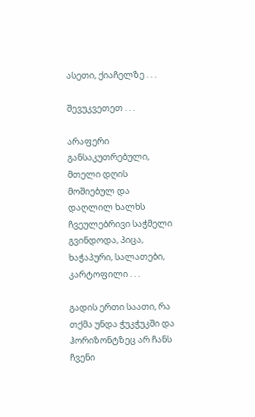ასეთი, ქიაჩელზე . . .

შევუკვეთეთ . . .

არაფერი განსაკუთრებული, მთელი დღის მოშიებულ და დაღლილ ხალხს ჩვეულებრივი საჭმელი გვინდოდა, პიცა, ხაჭაპური, სალათები, კარტოფილი . . .

გადის ერთი საათი, რა თქმა უნდა ჭუკჭუკში და ჰორიზონტზეც არ ჩანს ჩვენი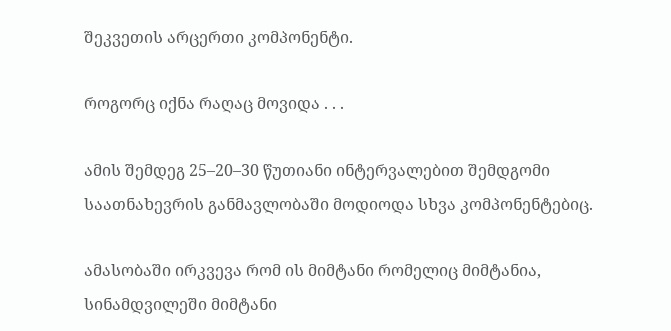შეკვეთის არცერთი კომპონენტი.

როგორც იქნა რაღაც მოვიდა . . .

ამის შემდეგ 25–20–30 წუთიანი ინტერვალებით შემდგომი საათნახევრის განმავლობაში მოდიოდა სხვა კომპონენტებიც.

ამასობაში ირკვევა რომ ის მიმტანი რომელიც მიმტანია, სინამდვილეში მიმტანი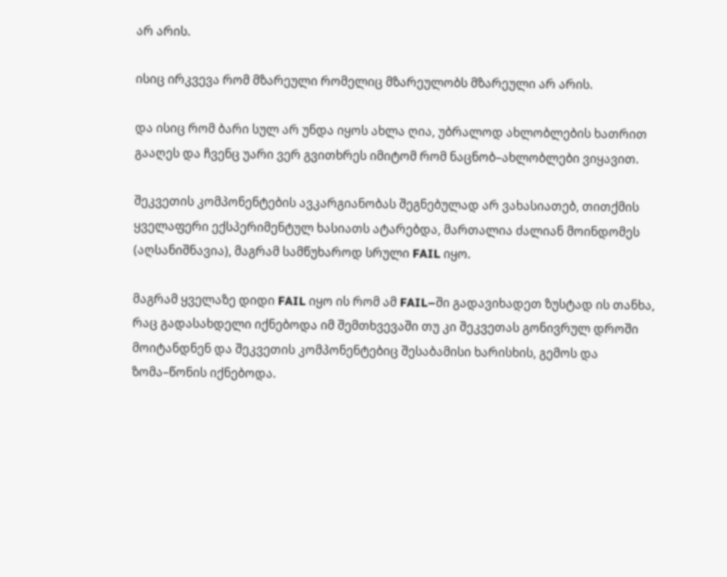არ არის.

ისიც ირკვევა რომ მზარეული რომელიც მზარეულობს მზარეული არ არის.

და ისიც რომ ბარი სულ არ უნდა იყოს ახლა ღია, უბრალოდ ახლობლების ხათრით გააღეს და ჩვენც უარი ვერ გვითხრეს იმიტომ რომ ნაცნობ–ახლობლები ვიყავით.

შეკვეთის კომპონენტების ავკარგიანობას შეგნებულად არ ვახასიათებ, თითქმის ყველაფერი ექსპერიმენტულ ხასიათს ატარებდა, მართალია ძალიან მოინდომეს (აღსანიშნავია), მაგრამ სამწუხაროდ სრული FAIL იყო.

მაგრამ ყველაზე დიდი FAIL იყო ის რომ ამ FAIL–ში გადავიხადეთ ზუსტად ის თანხა, რაც გადასახდელი იქნებოდა იმ შემთხვევაში თუ კი შეკვეთას გონივრულ დროში მოიტანდნენ და შეკვეთის კომპონენტებიც შესაბამისი ხარისხის, გემოს და ზომა–წონის იქნებოდა.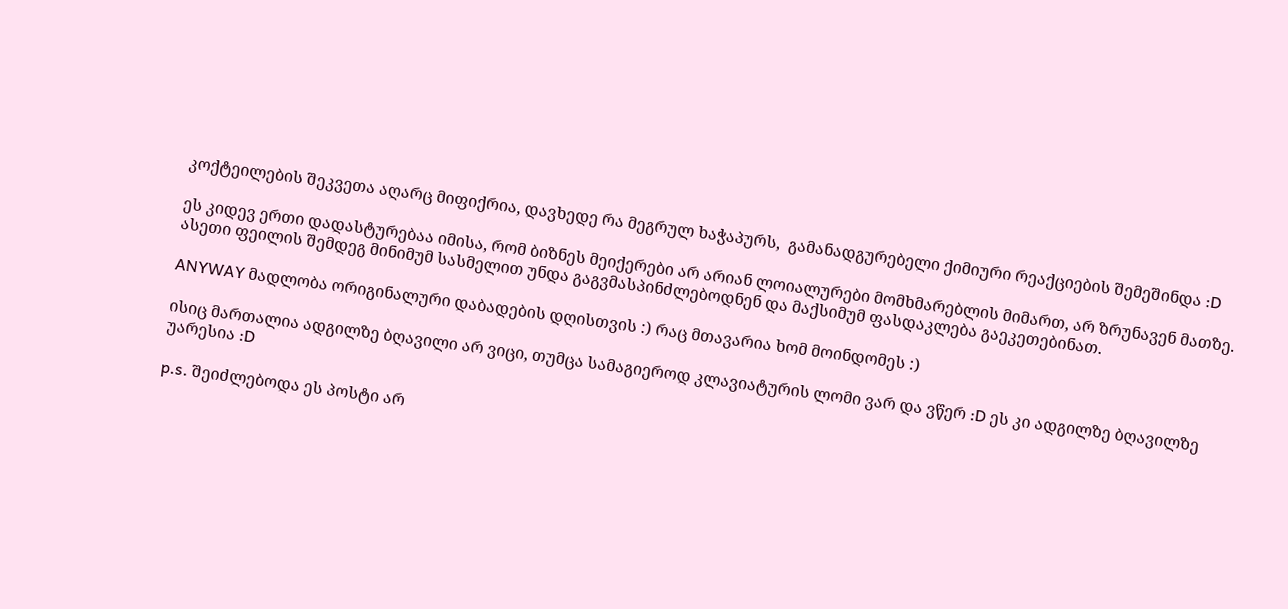კოქტეილების შეკვეთა აღარც მიფიქრია, დავხედე რა მეგრულ ხაჭაპურს,  გამანადგურებელი ქიმიური რეაქციების შემეშინდა :D

ეს კიდევ ერთი დადასტურებაა იმისა, რომ ბიზნეს მეიქერები არ არიან ლოიალურები მომხმარებლის მიმართ, არ ზრუნავენ მათზე. ასეთი ფეილის შემდეგ მინიმუმ სასმელით უნდა გაგვმასპინძლებოდნენ და მაქსიმუმ ფასდაკლება გაეკეთებინათ.

ANYWAY მადლობა ორიგინალური დაბადების დღისთვის :) რაც მთავარია ხომ მოინდომეს :)

ისიც მართალია ადგილზე ბღავილი არ ვიცი, თუმცა სამაგიეროდ კლავიატურის ლომი ვარ და ვწერ :D ეს კი ადგილზე ბღავილზე უარესია :D

p.s. შეიძლებოდა ეს პოსტი არ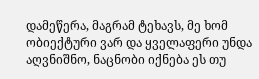დამეწერა, მაგრამ ტეხავს, მე ხომ ობიექტური ვარ და ყველაფერი უნდა აღვნიშნო, ნაცნობი იქნება ეს თუ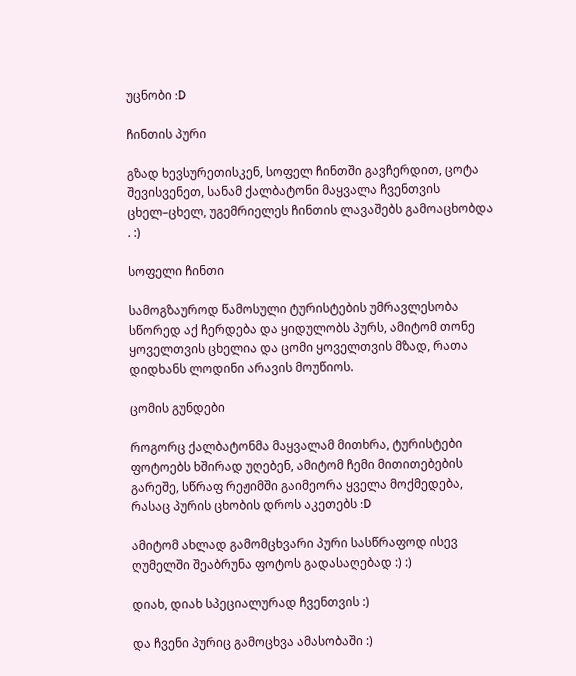უცნობი :D

ჩინთის პური

გზად ხევსურეთისკენ, სოფელ ჩინთში გავჩერდით, ცოტა შევისვენეთ, სანამ ქალბატონი მაყვალა ჩვენთვის ცხელ–ცხელ, უგემრიელეს ჩინთის ლავაშებს გამოაცხობდა . :)

სოფელი ჩინთი

სამოგზაუროდ წამოსული ტურისტების უმრავლესობა სწორედ აქ ჩერდება და ყიდულობს პურს, ამიტომ თონე ყოველთვის ცხელია და ცომი ყოველთვის მზად, რათა დიდხანს ლოდინი არავის მოუწიოს.

ცომის გუნდები

როგორც ქალბატონმა მაყვალამ მითხრა, ტურისტები ფოტოებს ხშირად უღებენ, ამიტომ ჩემი მითითებების გარეშე, სწრაფ რეჟიმში გაიმეორა ყველა მოქმედება, რასაც პურის ცხობის დროს აკეთებს :D

ამიტომ ახლად გამომცხვარი პური სასწრაფოდ ისევ ღუმელში შეაბრუნა ფოტოს გადასაღებად :) :)

დიახ, დიახ სპეციალურად ჩვენთვის :)

და ჩვენი პურიც გამოცხვა ამასობაში :)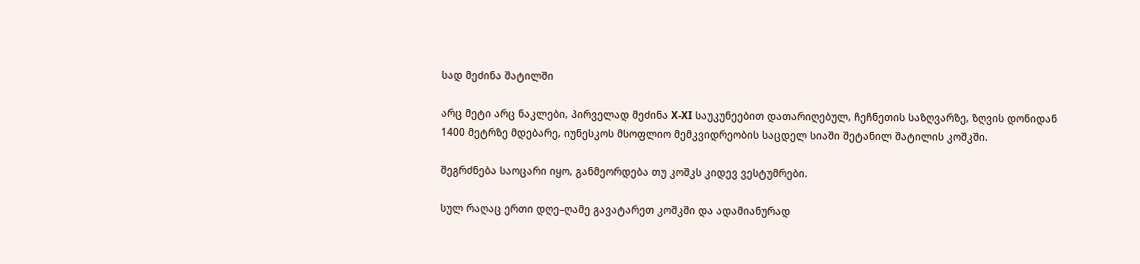სად მეძინა შატილში

არც მეტი არც ნაკლები, პირველად მეძინა X-XI საუკუნეებით დათარიღებულ, ჩეჩნეთის საზღვარზე, ზღვის დონიდან 1400 მეტრზე მდებარე, იუნესკოს მსოფლიო მემკვიდრეობის საცდელ სიაში შეტანილ შატილის კოშკში.

შეგრძნება საოცარი იყო, განმეორდება თუ კოშკს კიდევ ვესტუმრები.

სულ რაღაც ერთი დღე–ღამე გავატარეთ კოშკში და ადამიანურად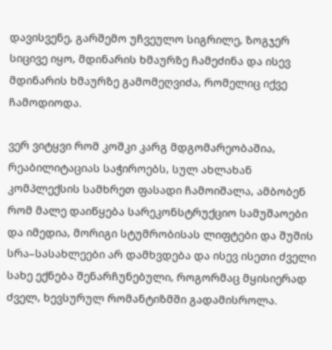დავისვენე, გარშემო უჩვეულო სიგრილე, ზოგჯერ სიცივე იყო, მდინარის ხმაურზე ჩამეძინა და ისევ მდინარის ხმაურზე გამომეღვიძა, რომელიც იქვე ჩამოდიოდა.

ვერ ვიტყვი რომ კოშკი კარგ მდგომარეობაშია, რეაბილიტაციას საჭიროებს, სულ ახლახან კომპლექსის სამხრეთ ფასადი ჩამოიშალა, ამბობენ რომ მალე დაიწყება სარეკონსტრუქციო სამუშაოები და იმედია, მორიგი სტუმრობისას ლიფტები და შუშის სრა–სასახლეები არ დამხვდება და ისევ ისეთი ძველი სახე ექნება შენარჩუნებული, როგორმაც მყისიერად ძველ, ხევსურულ რომანტიზმში გადამისროლა.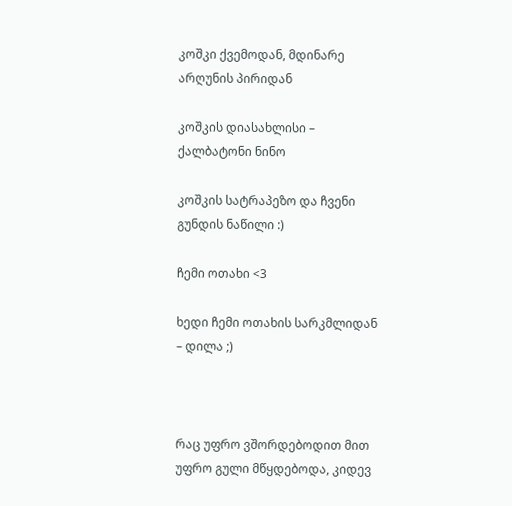კოშკი ქვემოდან, მდინარე არღუნის პირიდან

კოშკის დიასახლისი – ქალბატონი ნინო

კოშკის სატრაპეზო და ჩვენი გუნდის ნაწილი :)

ჩემი ოთახი <3

ხედი ჩემი ოთახის სარკმლიდან – დილა ;)



რაც უფრო ვშორდებოდით მით უფრო გული მწყდებოდა, კიდევ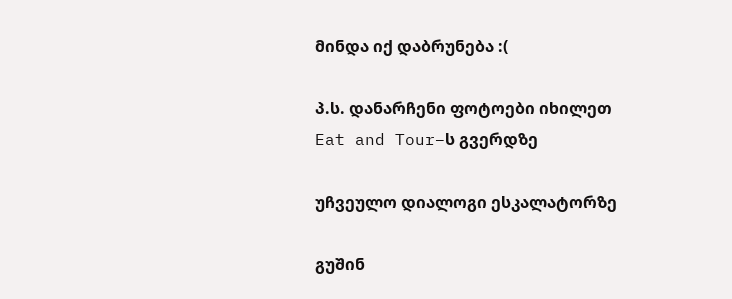მინდა იქ დაბრუნება :(

პ.ს. დანარჩენი ფოტოები იხილეთ Eat and Tour–ს გვერდზე

უჩვეულო დიალოგი ესკალატორზე

გუშინ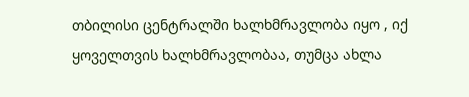თბილისი ცენტრალში ხალხმრავლობა იყო , იქ ყოველთვის ხალხმრავლობაა, თუმცა ახლა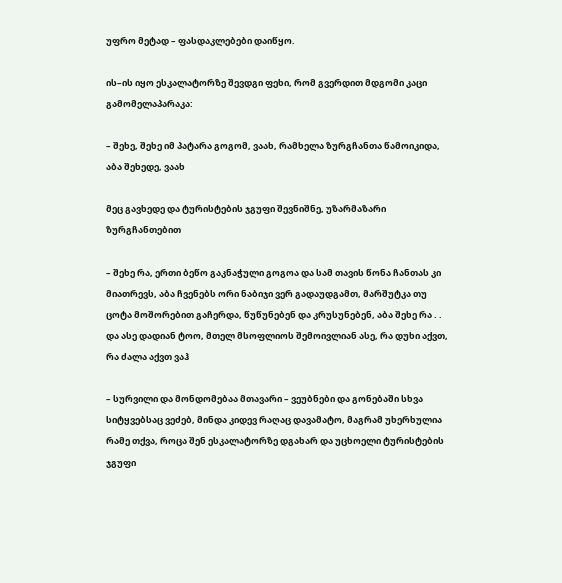უფრო მეტად – ფასდაკლებები დაიწყო.

ის–ის იყო ესკალატორზე შევდგი ფეხი, რომ გვერდით მდგომი კაცი გამომელაპარაკა:

– შეხე, შეხე იმ პატარა გოგომ, ვაახ, რამხელა ზურგჩანთა წამოიკიდა, აბა შეხედე, ვაახ

მეც გავხედე და ტურისტების ჯგუფი შევნიშნე, უზარმაზარი ზურგჩანთებით

– შეხე რა, ერთი ბეწო გაკნაჭული გოგოა და სამ თავის წონა ჩანთას კი მიათრევს, აბა ჩვენებს ორი ნაბიჯი ვერ გადაუდგამთ, მარშუტკა თუ ცოტა მოშორებით გაჩერდა, წუწუნებენ და კრუსუნებენ, აბა შეხე რა . .  და ასე დადიან ტოო, მთელ მსოფლიოს შემოივლიან ასე, რა დუხი აქვთ, რა ძალა აქვთ ვაჰ

– სურვილი და მონდომებაა მთავარი – ვეუბნები და გონებაში სხვა სიტყვებსაც ვეძებ, მინდა კიდევ რაღაც დავამატო, მაგრამ უხერხულია რამე თქვა, როცა შენ ესკალატორზე დგახარ და უცხოელი ტურისტების ჯგუფი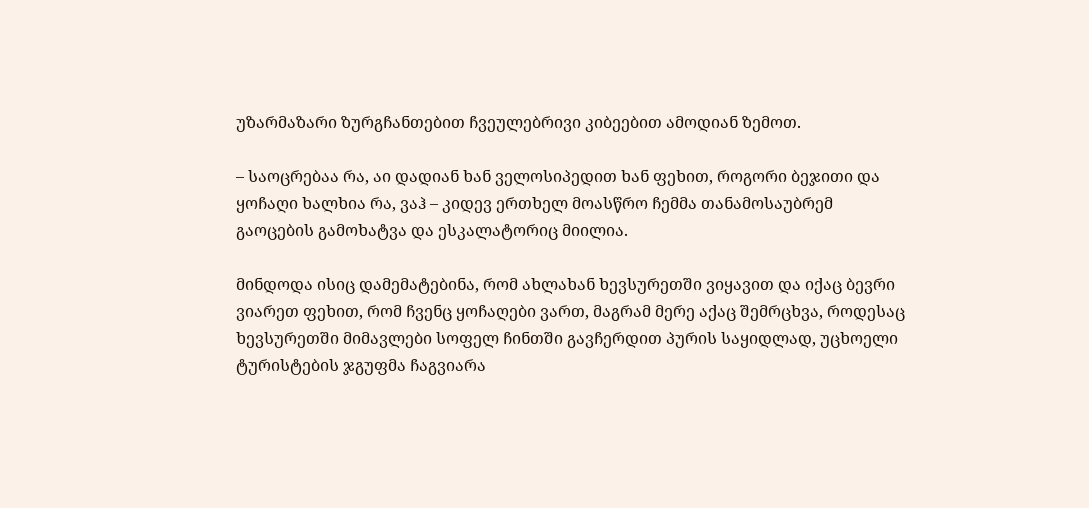უზარმაზარი ზურგჩანთებით ჩვეულებრივი კიბეებით ამოდიან ზემოთ.

– საოცრებაა რა, აი დადიან ხან ველოსიპედით ხან ფეხით, როგორი ბეჯითი და ყოჩაღი ხალხია რა, ვაჰ – კიდევ ერთხელ მოასწრო ჩემმა თანამოსაუბრემ გაოცების გამოხატვა და ესკალატორიც მიილია.

მინდოდა ისიც დამემატებინა, რომ ახლახან ხევსურეთში ვიყავით და იქაც ბევრი ვიარეთ ფეხით, რომ ჩვენც ყოჩაღები ვართ, მაგრამ მერე აქაც შემრცხვა, როდესაც ხევსურეთში მიმავლები სოფელ ჩინთში გავჩერდით პურის საყიდლად, უცხოელი ტურისტების ჯგუფმა ჩაგვიარა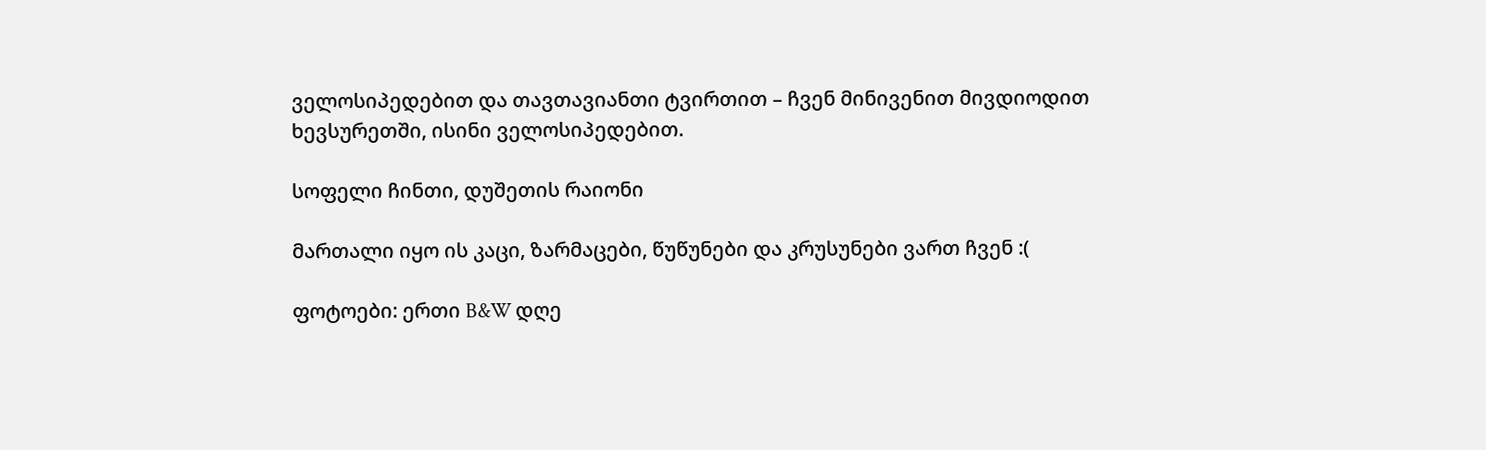ველოსიპედებით და თავთავიანთი ტვირთით – ჩვენ მინივენით მივდიოდით ხევსურეთში, ისინი ველოსიპედებით.

სოფელი ჩინთი, დუშეთის რაიონი

მართალი იყო ის კაცი, ზარმაცები, წუწუნები და კრუსუნები ვართ ჩვენ :(

ფოტოები: ერთი B&W დღე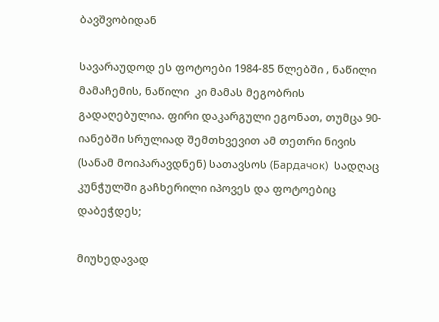ბავშვობიდან

სავარაუდოდ ეს ფოტოები 1984-85 წლებში , ნაწილი მამაჩემის, ნაწილი  კი მამას მეგობრის გადაღებულია. ფირი დაკარგული ეგონათ, თუმცა 90-იანებში სრულიად შემთხვევით ამ თეთრი ნივის (სანამ მოიპარავდნენ) სათავსოს (Бардачок)  სადღაც კუნჭულში გაჩხერილი იპოვეს და ფოტოებიც დაბეჭდეს;

მიუხედავად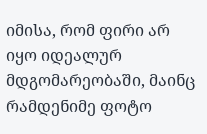იმისა, რომ ფირი არ იყო იდეალურ მდგომარეობაში, მაინც რამდენიმე ფოტო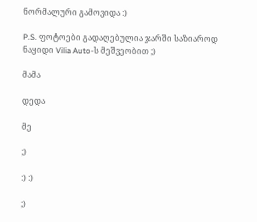ნორმალური გამოვიდა :)

P.S. ფოტოები გადაღებულია ჯარში საზიაროდ ნაყიდი Vilia Auto-ს მეშვეობით ;)

მამა

დედა

მე

;)

:) :)

;)